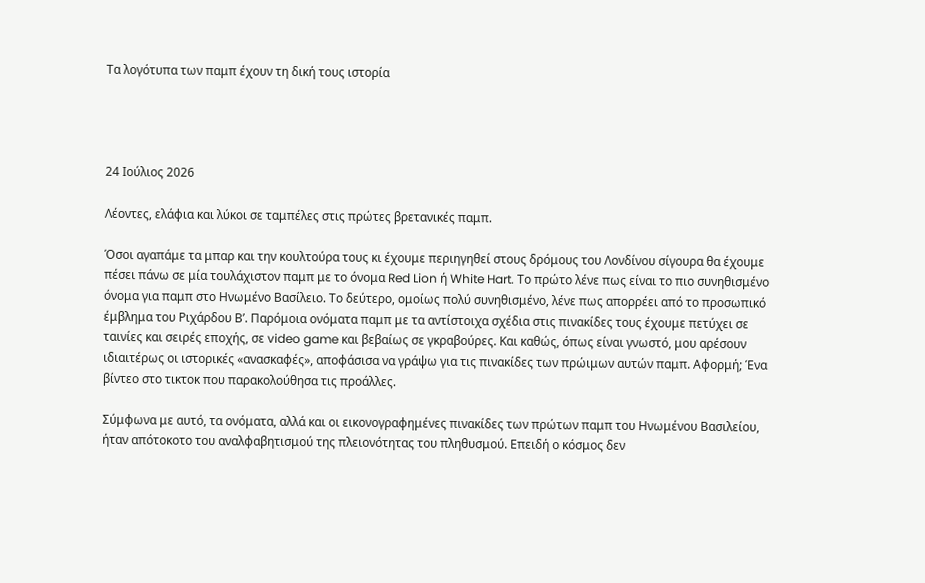Τα λογότυπα των παμπ έχουν τη δική τους ιστορία




24 Ιούλιος 2026

Λέοντες, ελάφια και λύκοι σε ταμπέλες στις πρώτες βρετανικές παμπ.

Όσοι αγαπάμε τα μπαρ και την κουλτούρα τους κι έχουμε περιηγηθεί στους δρόμους του Λονδίνου σίγουρα θα έχουμε πέσει πάνω σε μία τουλάχιστον παμπ με το όνομα Red Lion ή White Hart. Το πρώτο λένε πως είναι το πιο συνηθισμένο όνομα για παμπ στο Ηνωμένο Βασίλειο. Το δεύτερο, ομοίως πολύ συνηθισμένο, λένε πως απορρέει από το προσωπικό έμβλημα του Ριχάρδου Β’. Παρόμοια ονόματα παμπ με τα αντίστοιχα σχέδια στις πινακίδες τους έχουμε πετύχει σε ταινίες και σειρές εποχής, σε video game και βεβαίως σε γκραβούρες. Και καθώς, όπως είναι γνωστό, μου αρέσουν ιδιαιτέρως οι ιστορικές «ανασκαφές», αποφάσισα να γράψω για τις πινακίδες των πρώιμων αυτών παμπ. Αφορμή; Ένα βίντεο στο τικτοκ που παρακολούθησα τις προάλλες.

Σύμφωνα με αυτό, τα ονόματα, αλλά και οι εικονογραφημένες πινακίδες των πρώτων παμπ του Ηνωμένου Βασιλείου, ήταν απότοκοτο του αναλφαβητισμού της πλειονότητας του πληθυσμού. Επειδή ο κόσμος δεν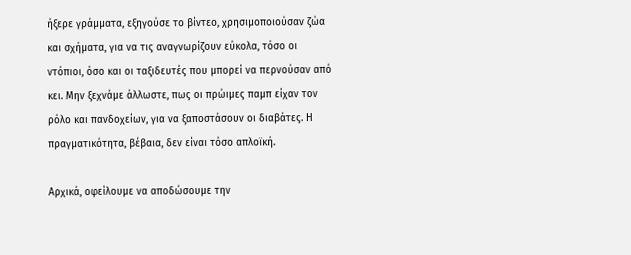ήξερε γράμματα, εξηγούσε το βίντεο, χρησιμοποιούσαν ζώα και σχήματα, για να τις αναγνωρίζουν εύκολα, τόσο οι ντόπιοι, όσο και οι ταξιδευτές που μπορεί να περνούσαν από κει. Μην ξεχνάμε άλλωστε, πως οι πρώιμες παμπ είχαν τον ρόλο και πανδοχείων, για να ξαποστάσουν οι διαβάτες. Η πραγματικότητα, βέβαια, δεν είναι τόσο απλοϊκή.

Αρχικά, οφείλουμε να αποδώσουμε την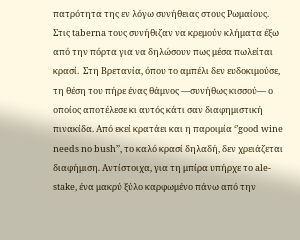πατρότητα της εν λόγω συνήθειας στους Ρωμαίους. Στις taberna τους συνήθιζαν να κρεμούν κλήματα έξω από την πόρτα για να δηλώσουν πως μέσα πωλείται κρασί.  Στη Βρετανία, όπου το αμπέλι δεν ευδοκιμούσε, τη θέση του πήρε ένας θάμνος —συνήθως κισσού— ο οποίος αποτέλεσε κι αυτός κάτι σαν διαφημιστική πινακίδα. Από εκεί κρατάει και η παροιμία ‘’good wine needs no bush’’, το καλό κρασί δηλαδή, δεν χρειάζεται διαφήμιση. Αντίστοιχα, για τη μπίρα υπήρχε το ale-stake, ένα μακρύ ξύλο καρφωμένο πάνω από την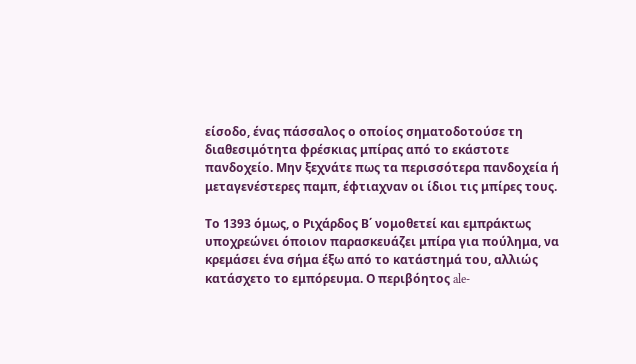είσοδο, ένας πάσσαλος ο οποίος σηματοδοτούσε τη διαθεσιμότητα φρέσκιας μπίρας από το εκάστοτε πανδοχείο. Μην ξεχνάτε πως τα περισσότερα πανδοχεία ή μεταγενέστερες παμπ, έφτιαχναν οι ίδιοι τις μπίρες τους.

Το 1393 όμως, ο Ριχάρδος Β΄ νομοθετεί και εμπράκτως υποχρεώνει όποιον παρασκευάζει μπίρα για πούλημα, να κρεμάσει ένα σήμα έξω από το κατάστημά του, αλλιώς κατάσχετο το εμπόρευμα. Ο περιβόητος ale-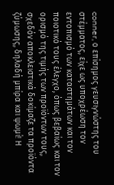conner, ο επίσημος γευσιγνώστης του στέμματος, είχε ως υποχρέωση τον εντοπισμό των καταστημάτων και τον ποιοτικό τους έλεγχο, όπως βεβαίως και τον ορισμό της τιμής των προϊόντων τους, σχεδόν αποκλειστικά δοκίμαζε τα προϊόντα ζύμωσης, δηλαδή μπίρα και ψωμί! Η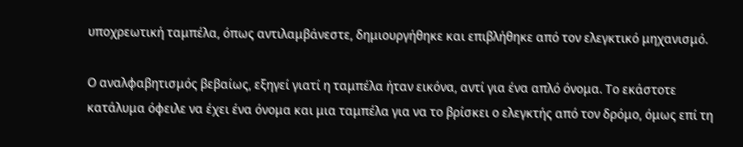υποχρεωτική ταμπέλα, όπως αντιλαμβάνεστε, δημιουργήθηκε και επιβλήθηκε από τον ελεγκτικό μηχανισμό.

Ο αναλφαβητισμός βεβαίως, εξηγεί γιατί η ταμπέλα ήταν εικόνα, αντί για ένα απλό όνομα. Το εκάστοτε κατάλυμα όφειλε να έχει ένα όνομα και μια ταμπέλα για να το βρίσκει ο ελεγκτής από τον δρόμο, όμως επί τη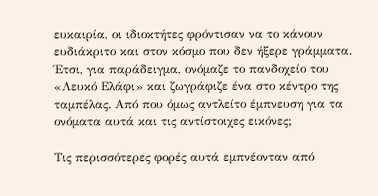ευκαιρία, οι ιδιοκτήτες φρόντισαν να το κάνουν ευδιάκριτο και στον κόσμο που δεν ήξερε γράμματα. Έτσι, για παράδειγμα, ονόμαζε το πανδοχείο του «Λευκό Ελάφι» και ζωγράφιζε ένα στο κέντρο της ταμπέλας. Από που όμως αντλείτο έμπνευση για τα ονόματα αυτά και τις αντίστοιχες εικόνες;

Τις περισσότερες φορές αυτά εμπνέονταν από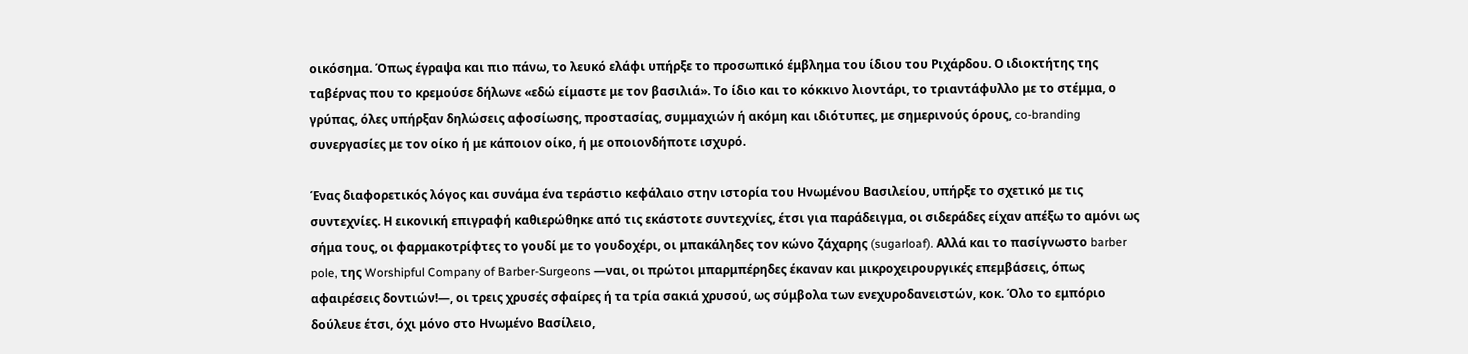οικόσημα. Όπως έγραψα και πιο πάνω, το λευκό ελάφι υπήρξε το προσωπικό έμβλημα του ίδιου του Ριχάρδου. Ο ιδιοκτήτης της ταβέρνας που το κρεμούσε δήλωνε «εδώ είμαστε με τον βασιλιά». Το ίδιο και το κόκκινο λιοντάρι, το τριαντάφυλλο με το στέμμα, ο γρύπας, όλες υπήρξαν δηλώσεις αφοσίωσης, προστασίας, συμμαχιών ή ακόμη και ιδιότυπες, με σημερινούς όρους, co-branding συνεργασίες με τον οίκο ή με κάποιον οίκο, ή με οποιονδήποτε ισχυρό.

Ένας διαφορετικός λόγος και συνάμα ένα τεράστιο κεφάλαιο στην ιστορία του Ηνωμένου Βασιλείου, υπήρξε το σχετικό με τις συντεχνίες. Η εικονική επιγραφή καθιερώθηκε από τις εκάστοτε συντεχνίες, έτσι για παράδειγμα, οι σιδεράδες είχαν απέξω το αμόνι ως σήμα τους, οι φαρμακοτρίφτες το γουδί με το γουδοχέρι, οι μπακάληδες τον κώνο ζάχαρης (sugarloaf). Αλλά και το πασίγνωστο barber pole, της Worshipful Company of Barber-Surgeons —ναι, οι πρώτοι μπαρμπέρηδες έκαναν και μικροχειρουργικές επεμβάσεις, όπως αφαιρέσεις δοντιών!—, οι τρεις χρυσές σφαίρες ή τα τρία σακιά χρυσού, ως σύμβολα των ενεχυροδανειστών, κοκ. Όλο το εμπόριο δούλευε έτσι, όχι μόνο στο Ηνωμένο Βασίλειο,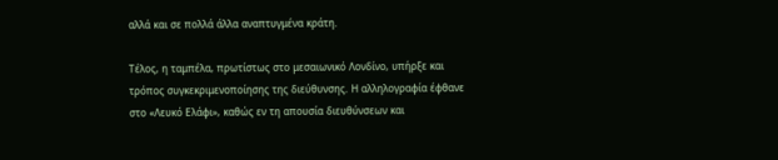αλλά και σε πολλά άλλα αναπτυγμένα κράτη.

Τέλος, η ταμπέλα, πρωτίστως στο μεσαιωνικό Λονδίνο, υπήρξε και τρόπος συγκεκριμενοποίησης της διεύθυνσης. Η αλληλογραφία έφθανε στο «Λευκό Ελάφι», καθώς εν τη απουσία διευθύνσεων και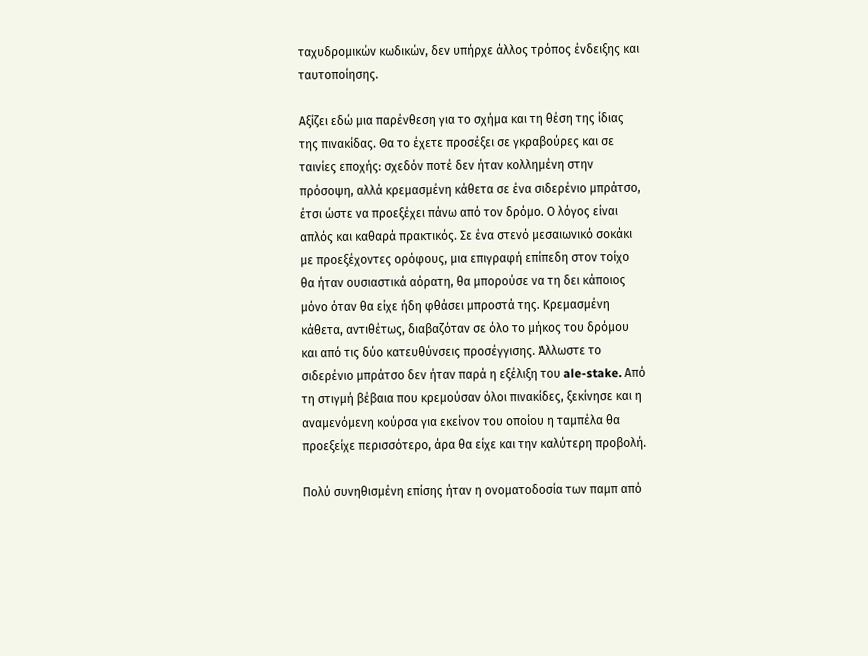ταχυδρομικών κωδικών, δεν υπήρχε άλλος τρόπος ένδειξης και ταυτοποίησης.

Αξίζει εδώ μια παρένθεση για το σχήμα και τη θέση της ίδιας της πινακίδας. Θα το έχετε προσέξει σε γκραβούρες και σε ταινίες εποχής: σχεδόν ποτέ δεν ήταν κολλημένη στην πρόσοψη, αλλά κρεμασμένη κάθετα σε ένα σιδερένιο μπράτσο, έτσι ώστε να προεξέχει πάνω από τον δρόμο. Ο λόγος είναι απλός και καθαρά πρακτικός. Σε ένα στενό μεσαιωνικό σοκάκι με προεξέχοντες ορόφους, μια επιγραφή επίπεδη στον τοίχο θα ήταν ουσιαστικά αόρατη, θα μπορούσε να τη δει κάποιος μόνο όταν θα είχε ήδη φθάσει μπροστά της. Κρεμασμένη κάθετα, αντιθέτως, διαβαζόταν σε όλο το μήκος του δρόμου και από τις δύο κατευθύνσεις προσέγγισης. Άλλωστε το σιδερένιο μπράτσο δεν ήταν παρά η εξέλιξη του ale-stake. Από τη στιγμή βέβαια που κρεμούσαν όλοι πινακίδες, ξεκίνησε και η αναμενόμενη κούρσα για εκείνον του οποίου η ταμπέλα θα προεξείχε περισσότερο, άρα θα είχε και την καλύτερη προβολή.

Πολύ συνηθισμένη επίσης ήταν η ονοματοδοσία των παμπ από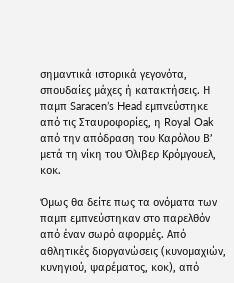σημαντικά ιστορικά γεγονότα, σπουδαίες μάχες ή κατακτήσεις. Η παμπ Saracen’s Head εμπνεύστηκε από τις Σταυροφορίες, η Royal Oak από την απόδραση του Καρόλου Β’ μετά τη νίκη του Όλιβερ Κρόμγουελ, κοκ.

Όμως θα δείτε πως τα ονόματα των παμπ εμπνεύστηκαν στο παρελθόν από έναν σωρό αφορμές. Από αθλητικές διοργανώσεις (κυνομαχιών, κυνηγιού, ψαρέματος, κοκ), από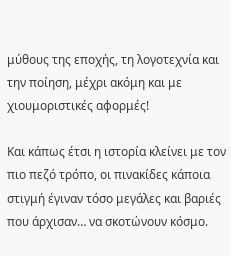μύθους της εποχής, τη λογοτεχνία και την ποίηση, μέχρι ακόμη και με χιουμοριστικές αφορμές!

Και κάπως έτσι η ιστορία κλείνει με τον πιο πεζό τρόπο, οι πινακίδες κάποια στιγμή έγιναν τόσο μεγάλες και βαριές που άρχισαν… να σκοτώνουν κόσμο.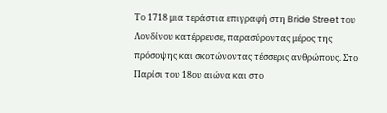Το 1718 μια τεράστια επιγραφή στη Bride Street του Λονδίνου κατέρρευσε, παρασύροντας μέρος της πρόσοψης και σκοτώνοντας τέσσερις ανθρώπους. Στο Παρίσι του 18ου αιώνα και στο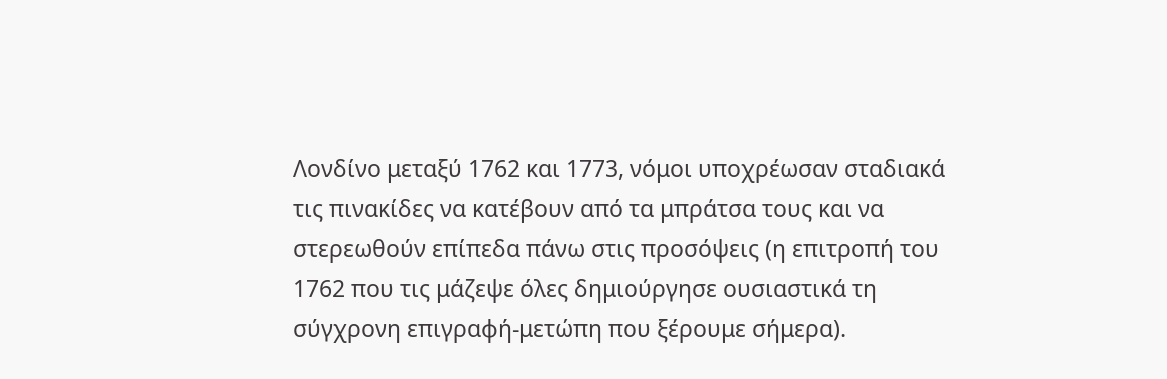Λονδίνο μεταξύ 1762 και 1773, νόμοι υποχρέωσαν σταδιακά τις πινακίδες να κατέβουν από τα μπράτσα τους και να στερεωθούν επίπεδα πάνω στις προσόψεις (η επιτροπή του 1762 που τις μάζεψε όλες δημιούργησε ουσιαστικά τη σύγχρονη επιγραφή-μετώπη που ξέρουμε σήμερα).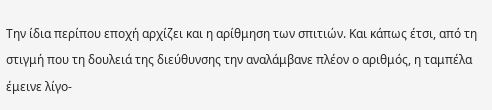Την ίδια περίπου εποχή αρχίζει και η αρίθμηση των σπιτιών. Και κάπως έτσι, από τη στιγμή που τη δουλειά της διεύθυνσης την αναλάμβανε πλέον ο αριθμός, η ταμπέλα έμεινε λίγο-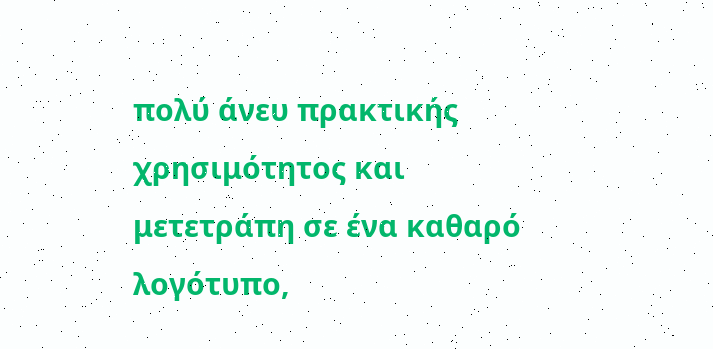πολύ άνευ πρακτικής χρησιμότητος και μετετράπη σε ένα καθαρό λογότυπο,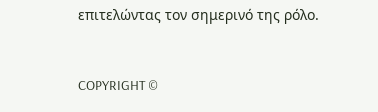επιτελώντας τον σημερινό της ρόλο.


COPYRIGHT ©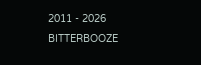2011 - 2026 BITTERBOOZE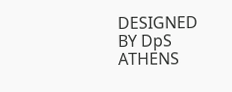DESIGNED BY DpS ATHENS